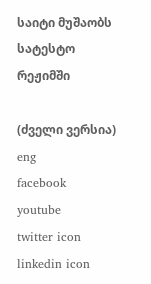საიტი მუშაობს სატესტო რეჟიმში

(ძველი ვერსია)
eng
facebook
youtube
twitter icon
linkedin icon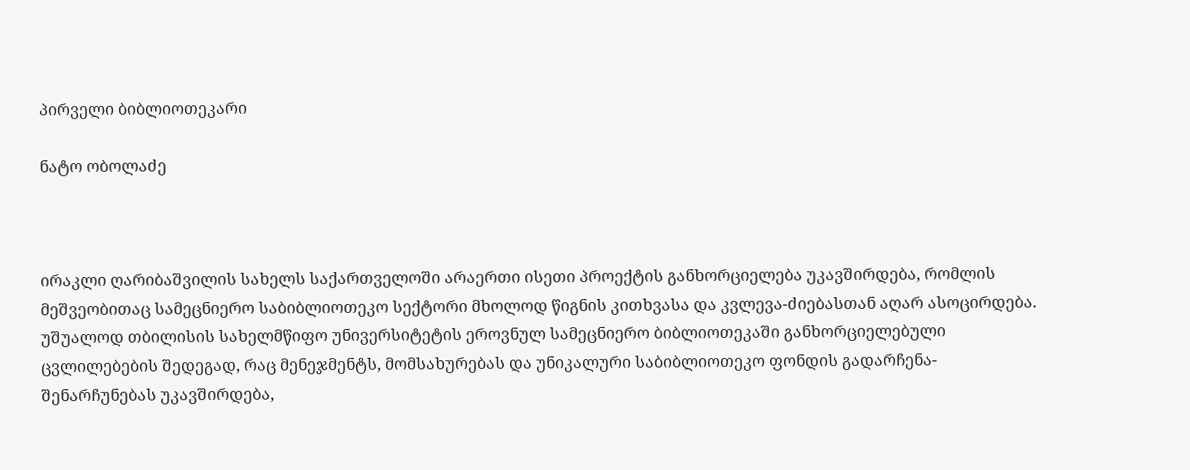პირველი ბიბლიოთეკარი

ნატო ობოლაძე



ირაკლი ღარიბაშვილის სახელს საქართველოში არაერთი ისეთი პროექტის განხორციელება უკავშირდება, რომლის მეშვეობითაც სამეცნიერო საბიბლიოთეკო სექტორი მხოლოდ წიგნის კითხვასა და კვლევა-ძიებასთან აღარ ასოცირდება. უშუალოდ თბილისის სახელმწიფო უნივერსიტეტის ეროვნულ სამეცნიერო ბიბლიოთეკაში განხორციელებული ცვლილებების შედეგად, რაც მენეჯმენტს, მომსახურებას და უნიკალური საბიბლიოთეკო ფონდის გადარჩენა-შენარჩუნებას უკავშირდება,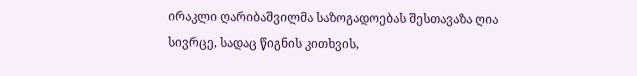ირაკლი ღარიბაშვილმა საზოგადოებას შესთავაზა ღია სივრცე, სადაც წიგნის კითხვის,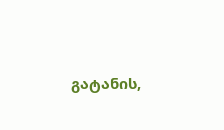გატანის,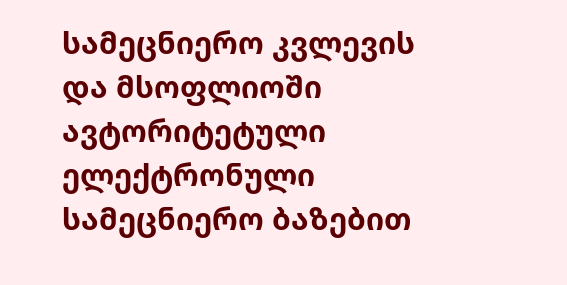სამეცნიერო კვლევის და მსოფლიოში ავტორიტეტული ელექტრონული სამეცნიერო ბაზებით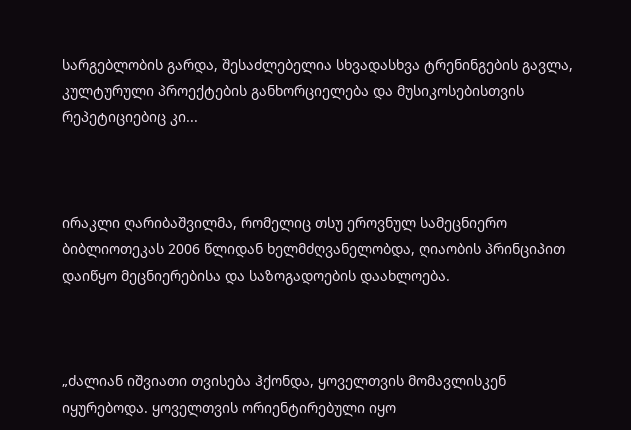სარგებლობის გარდა, შესაძლებელია სხვადასხვა ტრენინგების გავლა, კულტურული პროექტების განხორციელება და მუსიკოსებისთვის რეპეტიციებიც კი...



ირაკლი ღარიბაშვილმა, რომელიც თსუ ეროვნულ სამეცნიერო ბიბლიოთეკას 2006 წლიდან ხელმძღვანელობდა, ღიაობის პრინციპით დაიწყო მეცნიერებისა და საზოგადოების დაახლოება.



„ძალიან იშვიათი თვისება ჰქონდა, ყოველთვის მომავლისკენ იყურებოდა. ყოველთვის ორიენტირებული იყო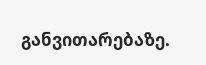განვითარებაზე.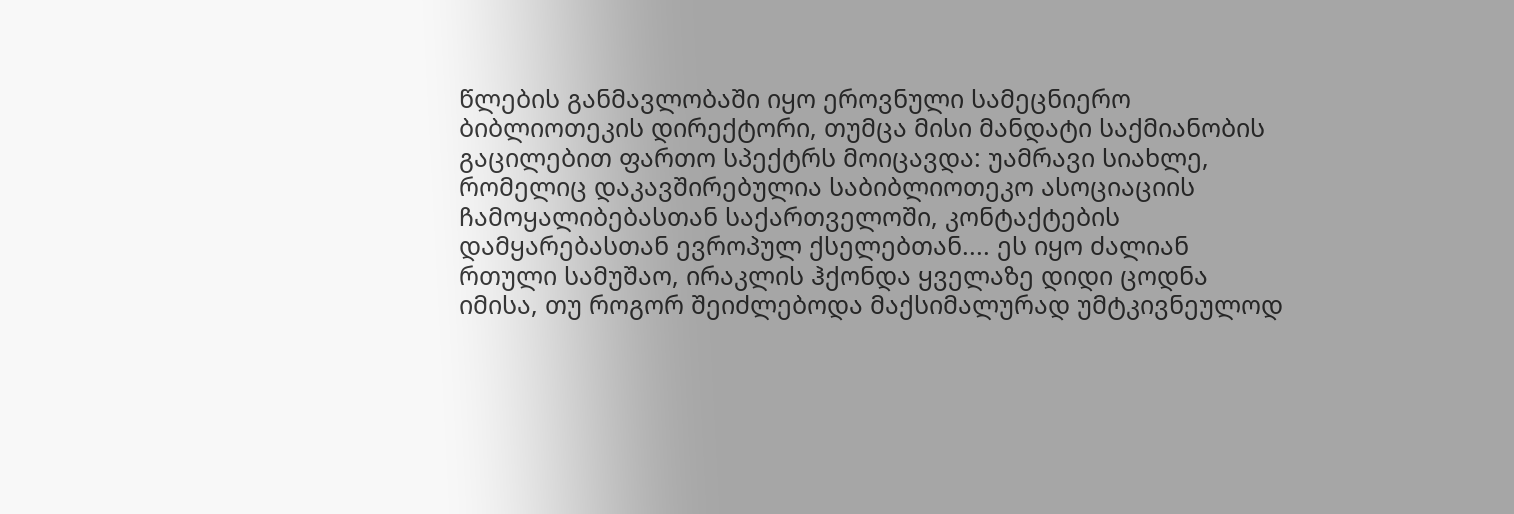წლების განმავლობაში იყო ეროვნული სამეცნიერო ბიბლიოთეკის დირექტორი, თუმცა მისი მანდატი საქმიანობის გაცილებით ფართო სპექტრს მოიცავდა: უამრავი სიახლე, რომელიც დაკავშირებულია საბიბლიოთეკო ასოციაციის ჩამოყალიბებასთან საქართველოში, კონტაქტების დამყარებასთან ევროპულ ქსელებთან.... ეს იყო ძალიან რთული სამუშაო, ირაკლის ჰქონდა ყველაზე დიდი ცოდნა იმისა, თუ როგორ შეიძლებოდა მაქსიმალურად უმტკივნეულოდ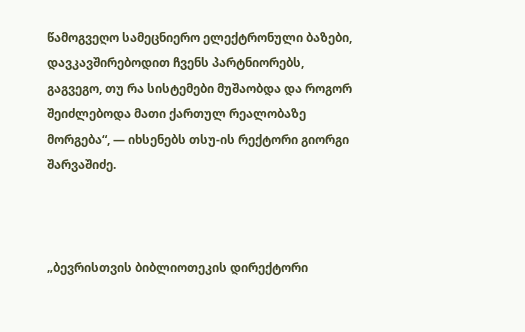წამოგვეღო სამეცნიერო ელექტრონული ბაზები, დავკავშირებოდით ჩვენს პარტნიორებს, გაგვეგო, თუ რა სისტემები მუშაობდა და როგორ შეიძლებოდა მათი ქართულ რეალობაზე მორგება“, — იხსენებს თსუ-ის რექტორი გიორგი შარვაშიძე.



„ბევრისთვის ბიბლიოთეკის დირექტორი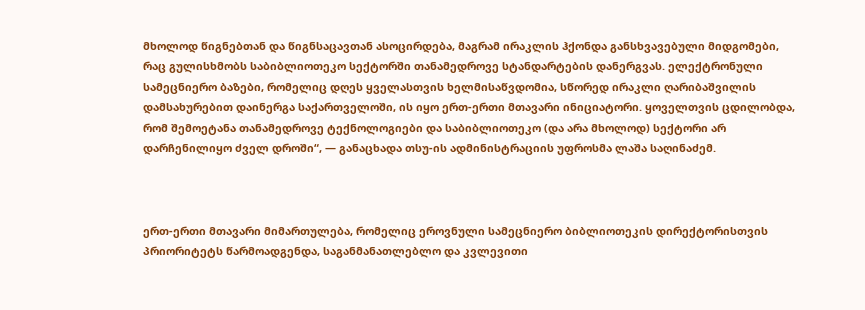მხოლოდ წიგნებთან და წიგნსაცავთან ასოცირდება, მაგრამ ირაკლის ჰქონდა განსხვავებული მიდგომები, რაც გულისხმობს საბიბლიოთეკო სექტორში თანამედროვე სტანდარტების დანერგვას. ელექტრონული სამეცნიერო ბაზები, რომელიც დღეს ყველასთვის ხელმისაწვდომია, სწორედ ირაკლი ღარიბაშვილის დამსახურებით დაინერგა საქართველოში, ის იყო ერთ-ერთი მთავარი ინიციატორი. ყოველთვის ცდილობდა, რომ შემოეტანა თანამედროვე ტექნოლოგიები და საბიბლიოთეკო (და არა მხოლოდ) სექტორი არ დარჩენილიყო ძველ დროში“, — განაცხადა თსუ-ის ადმინისტრაციის უფროსმა ლაშა საღინაძემ.



ერთ-ერთი მთავარი მიმართულება, რომელიც ეროვნული სამეცნიერო ბიბლიოთეკის დირექტორისთვის პრიორიტეტს წარმოადგენდა, საგანმანათლებლო და კვლევითი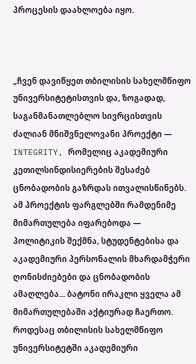პროცესის დაახლოება იყო.



„ჩვენ დავიწყეთ თბილისის სახელმწიფო უნივერსიტეტისთვის და, ზოგადად, საგანმანათლებლო სივრცისთვის ძალიან მნიშვნელოვანი პროექტი — INTEGRITY, რომელიც აკადემიური კეთილსინდისიერების შესაძებ ცნობადობის გაზრდას ითვალისწინებს. ამ პროექტის ფარგლებში რამდენიმე მიმართულება იფარებოდა — პოლიტიკის შექმნა, სტუდენტებისა და აკადემიური პერსონალის მხარდამჭერი ღონისძიებები და ცნობადობის ამაღლება... ბატონი ირაკლი ყველა ამ მიმართულებაში აქტიურად ჩაერთო. როდესაც თბილისის სახელმწიფო უნივერსიტეტში აკადემიური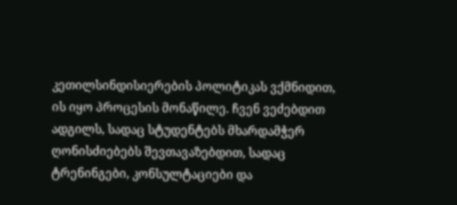კეთილსინდისიერების პოლიტიკას ვქმნიდით, ის იყო პროცესის მონაწილე. ჩვენ ვეძებდით ადგილს, სადაც სტუდენტებს მხარდამჭერ ღონისძიებებს შევთავაზებდით, სადაც ტრენინგები, კონსულტაციები და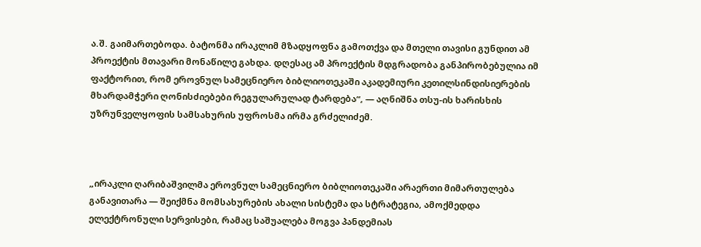ა.შ. გაიმართებოდა. ბატონმა ირაკლიმ მზადყოფნა გამოთქვა და მთელი თავისი გუნდით ამ პროექტის მთავარი მონაწილე გახდა. დღესაც ამ პროექტის მდგრადობა განპირობებულია იმ ფაქტორით, რომ ეროვნულ სამეცნიერო ბიბლიოთეკაში აკადემიური კეთილსინდისიერების მხარდამჭერი ღონისძიებები რეგულარულად ტარდება“, — აღნიშნა თსუ-ის ხარისხის უზრუნველყოფის სამსახურის უფროსმა ირმა გრძელიძემ.



„ირაკლი ღარიბაშვილმა ეროვნულ სამეცნიერო ბიბლიოთეკაში არაერთი მიმართულება განავითარა — შეიქმნა მომსახურების ახალი სისტემა და სტრატეგია, ამოქმედდა ელექტრონული სერვისები, რამაც საშუალება მოგვა პანდემიას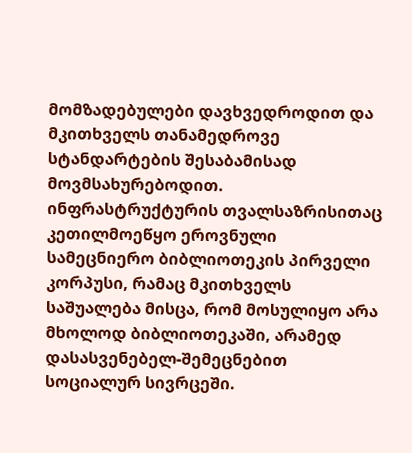მომზადებულები დავხვედროდით და მკითხველს თანამედროვე სტანდარტების შესაბამისად მოვმსახურებოდით. ინფრასტრუქტურის თვალსაზრისითაც კეთილმოეწყო ეროვნული სამეცნიერო ბიბლიოთეკის პირველი კორპუსი, რამაც მკითხველს საშუალება მისცა, რომ მოსულიყო არა მხოლოდ ბიბლიოთეკაში, არამედ დასასვენებელ-შემეცნებით სოციალურ სივრცეში.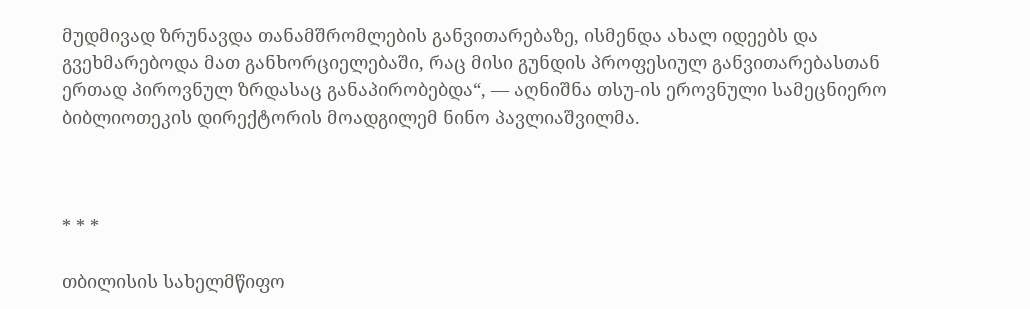მუდმივად ზრუნავდა თანამშრომლების განვითარებაზე, ისმენდა ახალ იდეებს და გვეხმარებოდა მათ განხორციელებაში, რაც მისი გუნდის პროფესიულ განვითარებასთან ერთად პიროვნულ ზრდასაც განაპირობებდა“, — აღნიშნა თსუ-ის ეროვნული სამეცნიერო ბიბლიოთეკის დირექტორის მოადგილემ ნინო პავლიაშვილმა.



* * *

თბილისის სახელმწიფო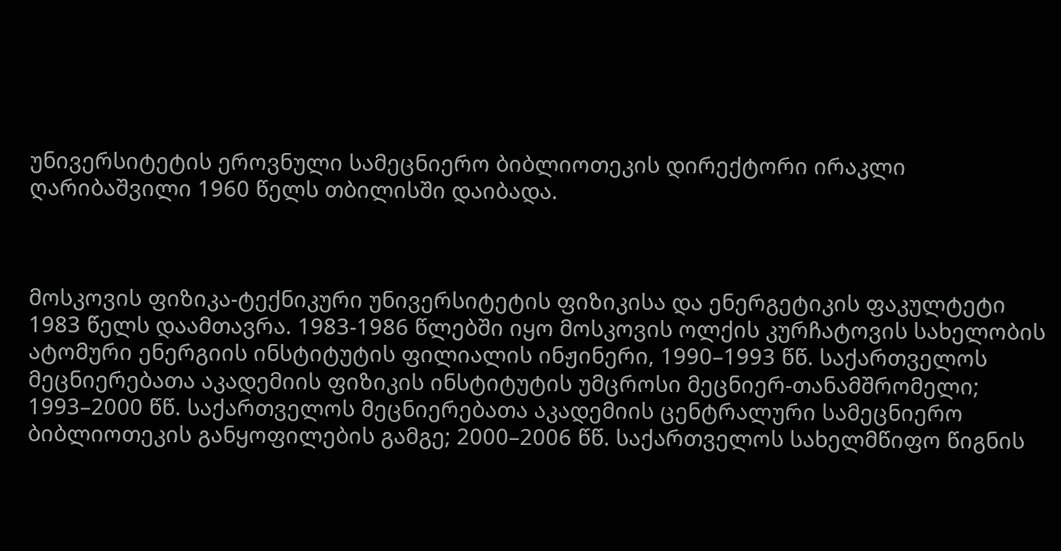უნივერსიტეტის ეროვნული სამეცნიერო ბიბლიოთეკის დირექტორი ირაკლი ღარიბაშვილი 1960 წელს თბილისში დაიბადა.



მოსკოვის ფიზიკა-ტექნიკური უნივერსიტეტის ფიზიკისა და ენერგეტიკის ფაკულტეტი 1983 წელს დაამთავრა. 1983-1986 წლებში იყო მოსკოვის ოლქის კურჩატოვის სახელობის ატომური ენერგიის ინსტიტუტის ფილიალის ინჟინერი, 1990–1993 წწ. საქართველოს მეცნიერებათა აკადემიის ფიზიკის ინსტიტუტის უმცროსი მეცნიერ-თანამშრომელი; 1993–2000 წწ. საქართველოს მეცნიერებათა აკადემიის ცენტრალური სამეცნიერო ბიბლიოთეკის განყოფილების გამგე; 2000–2006 წწ. საქართველოს სახელმწიფო წიგნის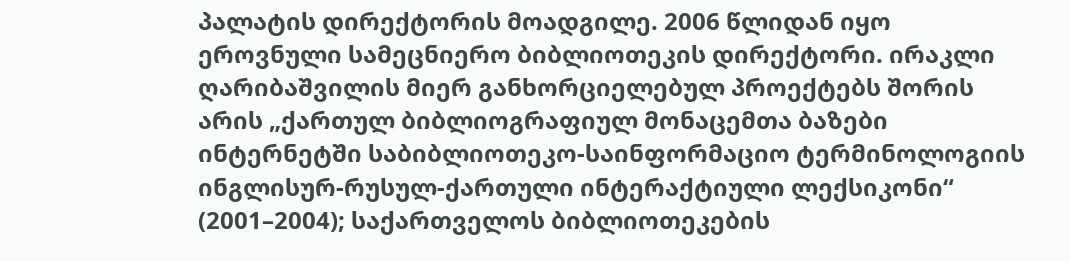პალატის დირექტორის მოადგილე. 2006 წლიდან იყო ეროვნული სამეცნიერო ბიბლიოთეკის დირექტორი. ირაკლი ღარიბაშვილის მიერ განხორციელებულ პროექტებს შორის არის „ქართულ ბიბლიოგრაფიულ მონაცემთა ბაზები ინტერნეტში საბიბლიოთეკო-საინფორმაციო ტერმინოლოგიის ინგლისურ-რუსულ-ქართული ინტერაქტიული ლექსიკონი“ (2001–2004); საქართველოს ბიბლიოთეკების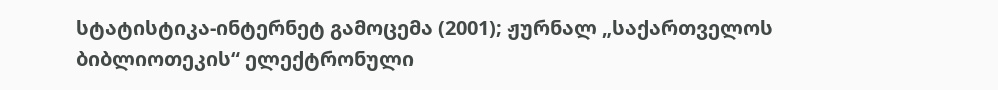სტატისტიკა-ინტერნეტ გამოცემა (2001); ჟურნალ „საქართველოს ბიბლიოთეკის“ ელექტრონული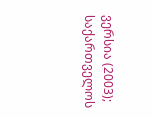ვერსია (2003); საქართველოს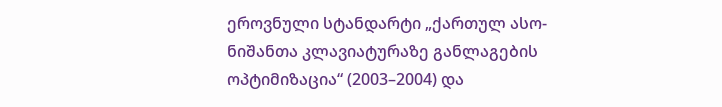ეროვნული სტანდარტი „ქართულ ასო-ნიშანთა კლავიატურაზე განლაგების ოპტიმიზაცია“ (2003–2004) და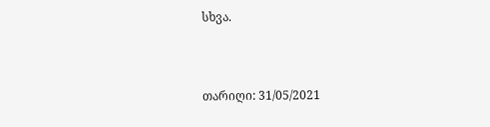სხვა.



თარიღი: 31/05/2021